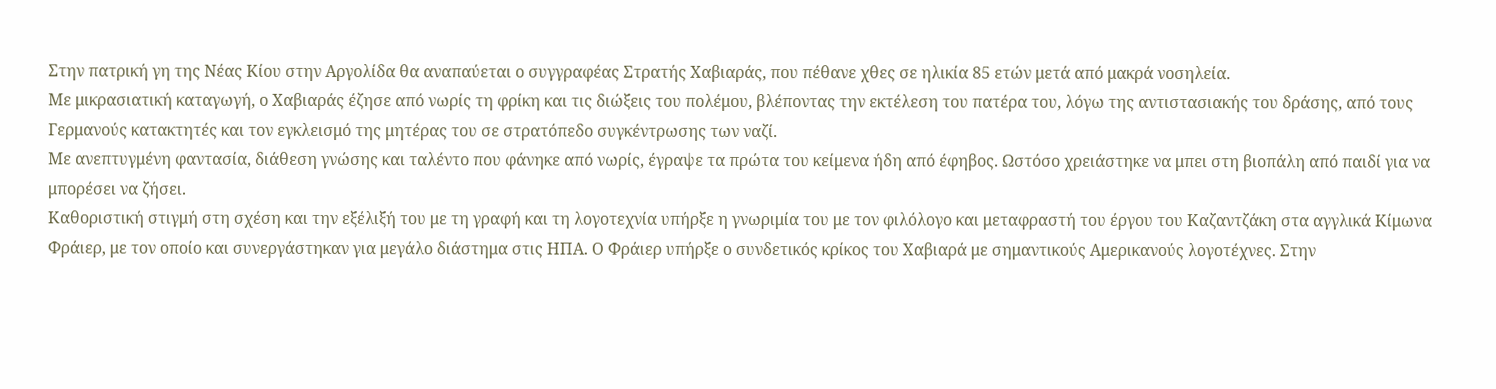Στην πατρική γη της Νέας Κίου στην Αργολίδα θα αναπαύεται ο συγγραφέας Στρατής Χαβιαράς, που πέθανε χθες σε ηλικία 85 ετών μετά από μακρά νοσηλεία.
Με μικρασιατική καταγωγή, ο Χαβιαράς έζησε από νωρίς τη φρίκη και τις διώξεις του πολέμου, βλέποντας την εκτέλεση του πατέρα του, λόγω της αντιστασιακής του δράσης, από τους Γερμανούς κατακτητές και τον εγκλεισμό της μητέρας του σε στρατόπεδο συγκέντρωσης των ναζί.
Με ανεπτυγμένη φαντασία, διάθεση γνώσης και ταλέντο που φάνηκε από νωρίς, έγραψε τα πρώτα του κείμενα ήδη από έφηβος. Ωστόσο χρειάστηκε να μπει στη βιοπάλη από παιδί για να μπορέσει να ζήσει.
Καθοριστική στιγμή στη σχέση και την εξέλιξή του με τη γραφή και τη λογοτεχνία υπήρξε η γνωριμία του με τον φιλόλογο και μεταφραστή του έργου του Καζαντζάκη στα αγγλικά Κίμωνα Φράιερ, με τον οποίο και συνεργάστηκαν για μεγάλο διάστημα στις ΗΠΑ. Ο Φράιερ υπήρξε ο συνδετικός κρίκος του Χαβιαρά με σημαντικούς Αμερικανούς λογοτέχνες. Στην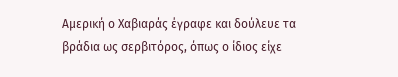Αμερική ο Χαβιαράς έγραφε και δούλευε τα βράδια ως σερβιτόρος, όπως ο ίδιος είχε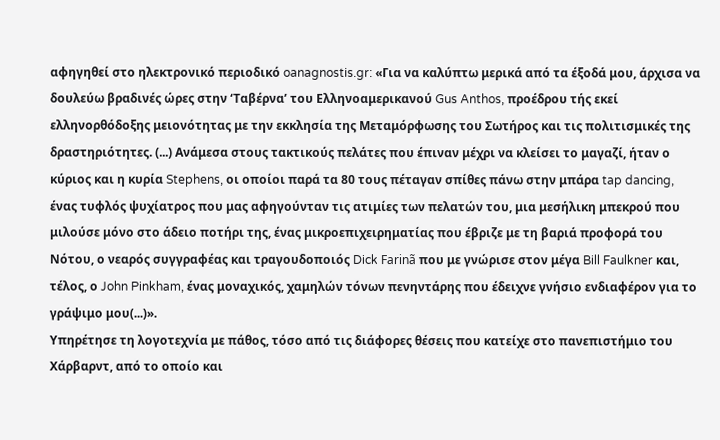αφηγηθεί στο ηλεκτρονικό περιοδικό oanagnostis.gr: «Για να καλύπτω μερικά από τα έξοδά μου, άρχισα να δουλεύω βραδινές ώρες στην ‘Ταβέρνα’ του Ελληνοαμερικανού Gus Anthos, προέδρου τής εκεί ελληνορθόδοξης μειονότητας με την εκκλησία της Μεταμόρφωσης του Σωτήρος και τις πολιτισμικές της δραστηριότητες. (...) Ανάμεσα στους τακτικούς πελάτες που έπιναν μέχρι να κλείσει το μαγαζί, ήταν ο κύριος και η κυρία Stephens, οι οποίοι παρά τα 80 τους πέταγαν σπίθες πάνω στην μπάρα tap dancing, ένας τυφλός ψυχίατρος που μας αφηγούνταν τις ατιμίες των πελατών του, μια μεσήλικη μπεκρού που μιλούσε μόνο στο άδειο ποτήρι της, ένας μικροεπιχειρηματίας που έβριζε με τη βαριά προφορά του Νότου, ο νεαρός συγγραφέας και τραγουδοποιός Dick Farinã που με γνώρισε στον μέγα Bill Faulkner και, τέλος, ο John Pinkham, ένας μοναχικός, χαμηλών τόνων πενηντάρης που έδειχνε γνήσιο ενδιαφέρον για το γράψιμο μου(...)».
Υπηρέτησε τη λογοτεχνία με πάθος, τόσο από τις διάφορες θέσεις που κατείχε στο πανεπιστήμιο του Χάρβαρντ, από το οποίο και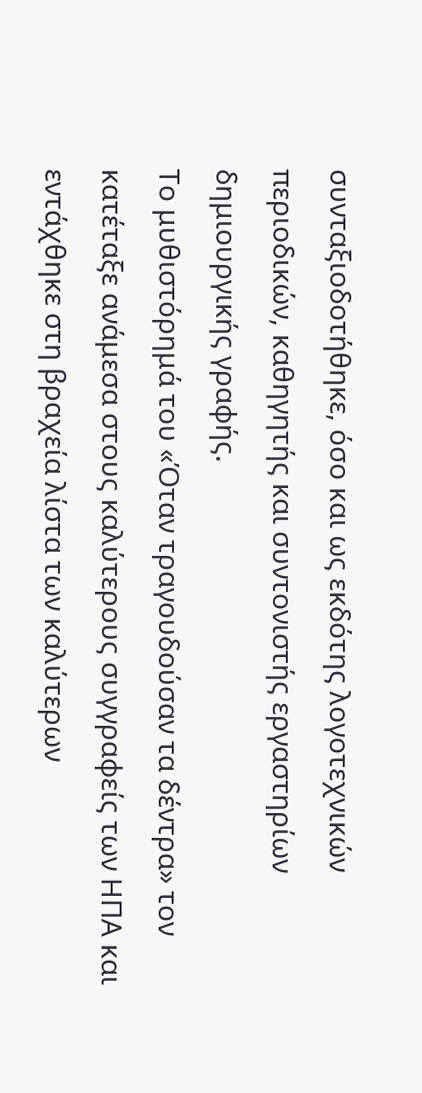συνταξιοδοτήθηκε, όσο και ως εκδότης λογοτεχνικών περιοδικών, καθηγητής και συντονιστής εργαστηρίων δημιουργικής γραφής.
Το μυθιστόρημά του «Όταν τραγουδούσαν τα δέντρα» τον κατέταξε ανάμεσα στους καλύτερους συγγραφείς των ΗΠΑ και εντάχθηκε στη βραχεία λίστα των καλύτερων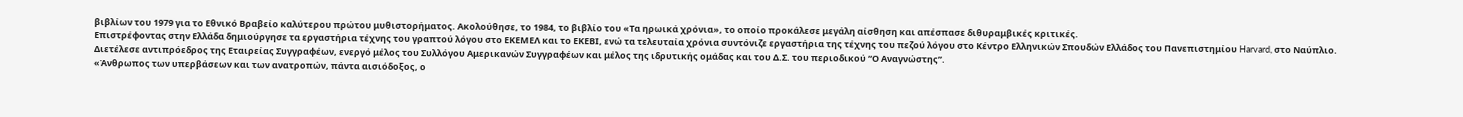βιβλίων του 1979 για το Εθνικό Βραβείο καλύτερου πρώτου μυθιστορήματος. Ακολούθησε, το 1984, το βιβλίο του «Τα ηρωικά χρόνια», το οποίο προκάλεσε μεγάλη αίσθηση και απέσπασε διθυραμβικές κριτικές.
Επιστρέφοντας στην Ελλάδα δημιούργησε τα εργαστήρια τέχνης του γραπτού λόγου στο ΕΚΕΜΕΛ και το ΕΚΕΒΙ, ενώ τα τελευταία χρόνια συντόνιζε εργαστήρια της τέχνης του πεζού λόγου στο Κέντρο Ελληνικών Σπουδών Ελλάδος του Πανεπιστημίου Harvard, στο Ναύπλιο.
Διετέλεσε αντιπρόεδρος της Εταιρείας Συγγραφέων, ενεργό μέλος του Συλλόγου Αμερικανών Συγγραφέων και μέλος της ιδρυτικής ομάδας και του Δ.Σ. του περιοδικού “Ο Αναγνώστης”.
«Άνθρωπος των υπερβάσεων και των ανατροπών, πάντα αισιόδοξος, ο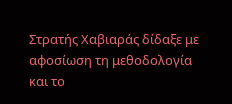Στρατής Χαβιαράς δίδαξε με αφοσίωση τη μεθοδολογία και το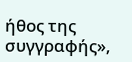ήθος της συγγραφής»,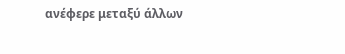ανέφερε μεταξύ άλλων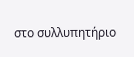στο συλλυπητήριο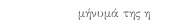μήνυμά της η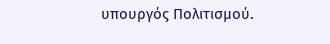υπουργός Πολιτισμού.